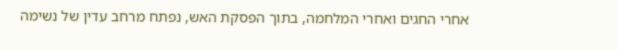אחרי החגים ואחרי המלחמה, בתוך הפסקת האש, נפתח מרחב עדין של נשימה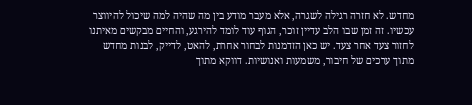מחדש. לא חזרה רגילה לשגרה, אלא מעבר מודע בין מה שהיה למה שיכול להיווצר עכשיו. זה זמן שבו הלב עדיין זוכר, הגוף עוד לומד להירגע, והחיים מבקשים מאיתנו לחזור צעד אחר צעד. יש כאן הזדמנות לבחור אחרת, להאט, לדייק, לבנות מחדש מתוך ערכים של חיבור, משמעות ואנושיות. דווקא מתוך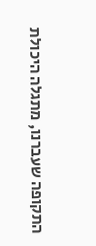התקופה שעברנו, מתגלה היכולת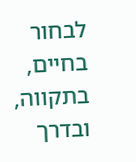לבחור בחיים, בתקווה, ובדרך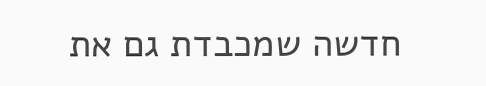חדשה שמכבדת גם את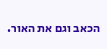הכאב וגם את האור.